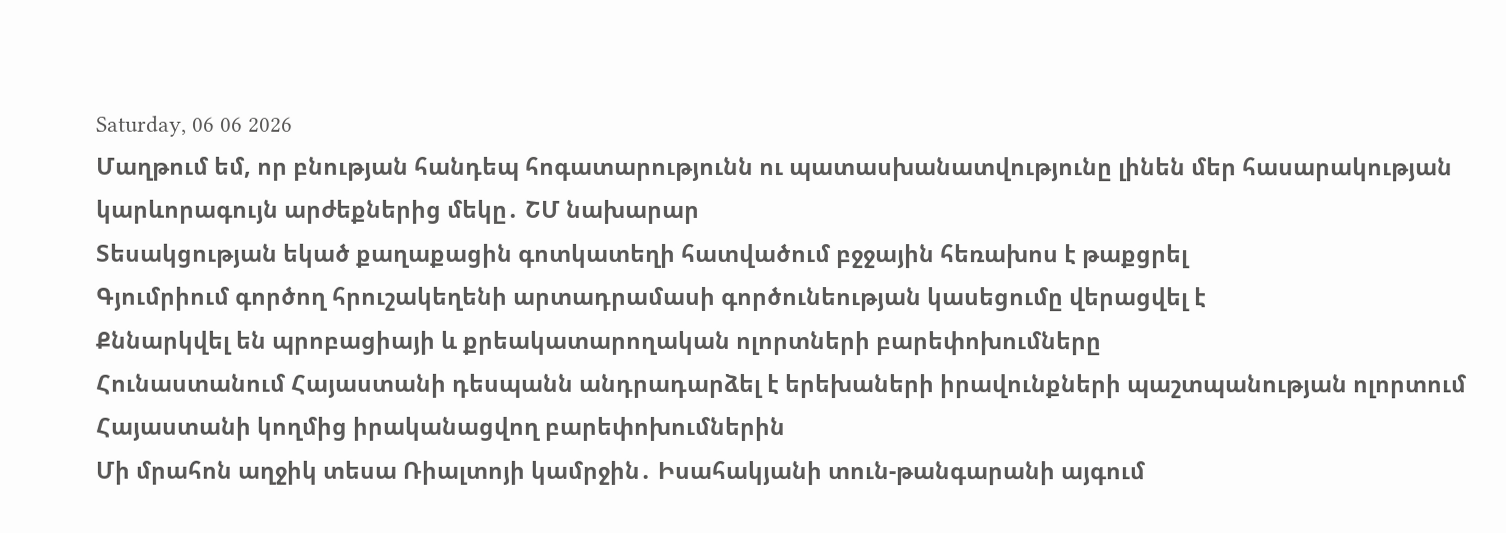Saturday, 06 06 2026
Մաղթում եմ, որ բնության հանդեպ հոգատարությունն ու պատասխանատվությունը լինեն մեր հասարակության կարևորագույն արժեքներից մեկը․ ՇՄ նախարար
Տեսակցության եկած քաղաքացին գոտկատեղի հատվածում բջջային հեռախոս է թաքցրել
Գյումրիում գործող հրուշակեղենի արտադրամասի գործունեության կասեցումը վերացվել է
Քննարկվել են պրոբացիայի և քրեակատարողական ոլորտների բարեփոխումները
Հունաստանում Հայաստանի դեսպանն անդրադարձել է երեխաների իրավունքների պաշտպանության ոլորտում Հայաստանի կողմից իրականացվող բարեփոխումներին
Մի մրահոն աղջիկ տեսա Ռիալտոյի կամրջին․ Իսահակյանի տուն-թանգարանի այգում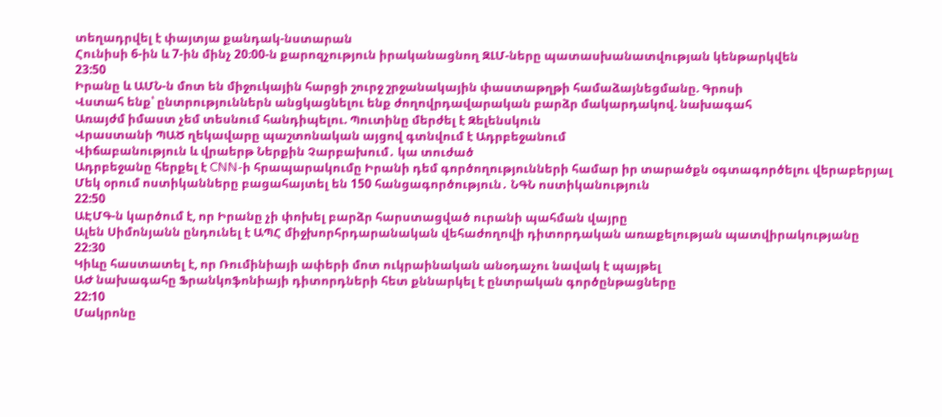տեղադրվել է փայտյա քանդակ-նստարան
Հունիսի 6-ին և 7-ին մինչ 20։00-ն քարոզչություն իրականացնող ԶԼՄ-ները պատասխանատվության կենթարկվեն
23:50
Իրանը և ԱՄՆ-ն մոտ են միջուկային հարցի շուրջ շրջանակային փաստաթղթի համաձայնեցմանը. Գրոսի
Վստահ ենք՝ ընտրություններն անցկացնելու ենք ժողովրդավարական բարձր մակարդակով. նախագահ
Առայժմ իմաստ չեմ տեսնում հանդիպելու. Պուտինը մերժել է Զելենսկուն
Վրաստանի ՊԱԾ ղեկավարը պաշտոնական այցով գտնվում է Ադրբեջանում
Վիճաբանություն և վրաերթ Ներքին Չարբախում․ կա տուժած
Ադրբեջանը հերքել է CNN-ի հրապարակումը Իրանի դեմ գործողությունների համար իր տարածքն օգտագործելու վերաբերյալ
Մեկ օրում ոստիկանները բացահայտել են 150 հանցագործություն․ ՆԳՆ ոստիկանություն
22:50
ԱԷՄԳ-ն կարծում է, որ Իրանը չի փոխել բարձր հարստացված ուրանի պահման վայրը
Ալեն Սիմոնյանն ընդունել է ԱՊՀ միջխորհրդարանական վեհաժողովի դիտորդական առաքելության պատվիրակությանը
22:30
Կիևը հաստատել է, որ Ռումինիայի ափերի մոտ ուկրաինական անօդաչու նավակ է պայթել
ԱԺ նախագահը Ֆրանկոֆոնիայի դիտորդների հետ քննարկել է ընտրական գործընթացները
22:10
Մակրոնը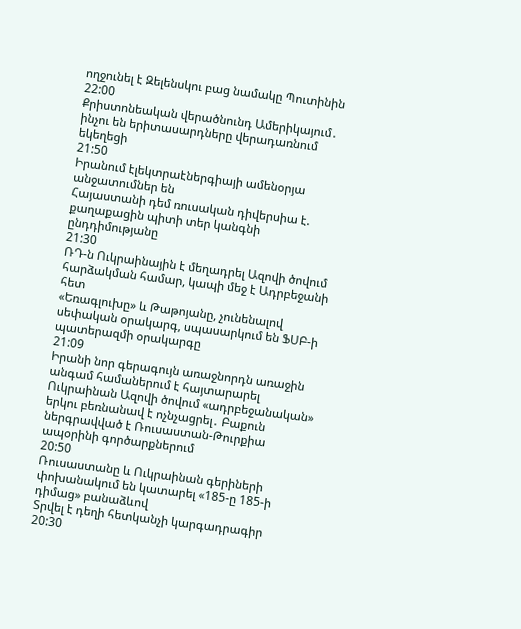ողջունել է Զելենսկու բաց նամակը Պուտինին
22:00
Քրիստոնեական վերածնունդ Ամերիկայում․ ինչու են երիտասարդները վերադառնում եկեղեցի
21:50
Իրանում էլեկտրաէներգիայի ամենօրյա անջատումներ են
Հայաստանի դեմ ռուսական դիվերսիա է. քաղաքացին պիտի տեր կանգնի ընդդիմությանը
21:30
ՌԴ-ն Ուկրաինային է մեղադրել Ազովի ծովում հարձակման համար, կապի մեջ է Ադրբեջանի հետ
«Եռագլուխը» և Թաթոյանը, չունենալով սեփական օրակարգ, սպասարկում են ՖՍԲ-ի պատերազմի օրակարգը
21:09
Իրանի նոր գերագույն առաջնորդն առաջին անգամ համաներում է հայտարարել
Ուկրաինան Ազովի ծովում «ադրբեջանական» երկու բեռնանավ է ոչնչացրել․ Բաքուն ներգրավված է Ռուսաստան-Թուրքիա ապօրինի գործարքներում
20:50
Ռուսաստանը և Ուկրաինան գերիների փոխանակում են կատարել «185-ը 185-ի դիմաց» բանաձևով
Տրվել է դեղի հետկանչի կարգադրագիր
20:30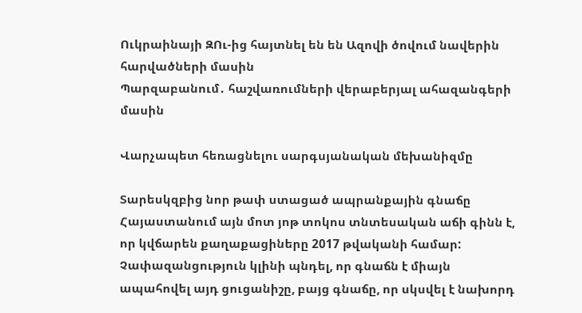Ուկրաինայի ԶՈւ-ից հայտնել են են Ազովի ծովում նավերին հարվածների մասին
Պարզաբանում․ հաշվառումների վերաբերյալ ահազանգերի մասին

Վարչապետ հեռացնելու սարգսյանական մեխանիզմը

Տարեսկզբից նոր թափ ստացած ապրանքային գնաճը Հայաստանում այն մոտ յոթ տոկոս տնտեսական աճի գինն է, որ կվճարեն քաղաքացիները 2017 թվականի համար: Չափազանցություն կլինի պնդել, որ գնաճն է միայն ապահովել այդ ցուցանիշը, բայց գնաճը, որ սկսվել է նախորդ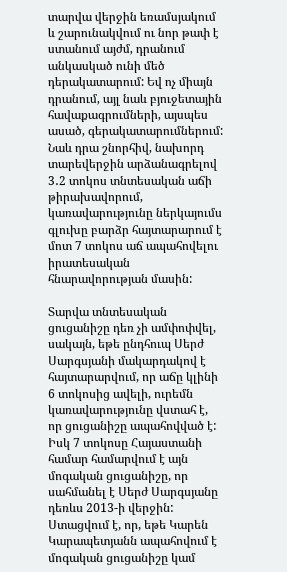տարվա վերջին եռամսյակում և շարունակվում ու նոր թափ է ստանում այժմ, դրանում անկասկած ունի մեծ դերակատարում: Եվ ոչ միայն դրանում, այլ նաև բյուջետային հավաքագրումների, այսպես ասած, գերակատարումներում: Նաև դրա շնորհիվ, նախորդ տարեվերջին արձանագրելով 3․2 տոկոս տնտեսական աճի թիրախավորում, կառավարությունը ներկայումս գլուխը բարձր հայտարարում է մոտ 7 տոկոս աճ ապահովելու իրատեսական հնարավորության մասին:

Տարվա տնտեսական ցուցանիշը դեռ չի ամփոփվել, սակայն, եթե ընդհուպ Սերժ Սարգսյանի մակարդակով է հայտարարվում, որ աճը կլինի 6 տոկոսից ավելի, ուրեմն կառավարությունը վստահ է, որ ցուցանիշը ապահովված է: Իսկ 7 տոկոսը Հայաստանի համար համարվում է այն մոգական ցուցանիշը, որ սահմանել է Սերժ Սարգսյանը դեռևս 2013-ի վերջին: Ստացվում է, որ, եթե Կարեն Կարապետյանն ապահովում է մոգական ցուցանիշը կամ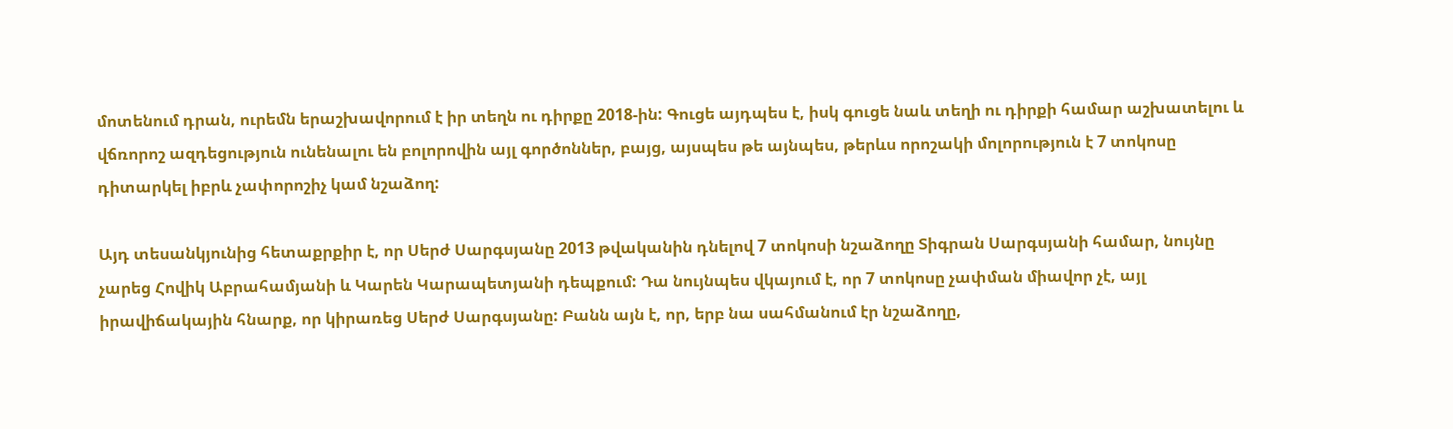մոտենում դրան, ուրեմն երաշխավորում է իր տեղն ու դիրքը 2018-ին: Գուցե այդպես է, իսկ գուցե նաև տեղի ու դիրքի համար աշխատելու և վճռորոշ ազդեցություն ունենալու են բոլորովին այլ գործոններ, բայց, այսպես թե այնպես, թերևս որոշակի մոլորություն է 7 տոկոսը դիտարկել իբրև չափորոշիչ կամ նշաձող:

Այդ տեսանկյունից հետաքրքիր է, որ Սերժ Սարգսյանը 2013 թվականին դնելով 7 տոկոսի նշաձողը Տիգրան Սարգսյանի համար, նույնը չարեց Հովիկ Աբրահամյանի և Կարեն Կարապետյանի դեպքում: Դա նույնպես վկայում է, որ 7 տոկոսը չափման միավոր չէ, այլ իրավիճակային հնարք, որ կիրառեց Սերժ Սարգսյանը: Բանն այն է, որ, երբ նա սահմանում էր նշաձողը,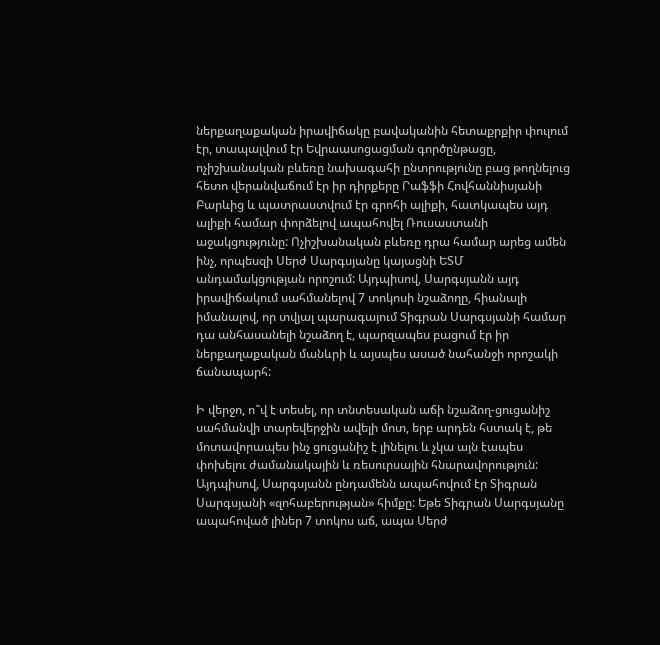ներքաղաքական իրավիճակը բավականին հետաքրքիր փուլում էր, տապալվում էր Եվրաասոցացման գործընթացը, ոչիշխանական բևեռը նախագահի ընտրությունը բաց թողնելուց հետո վերանվաճում էր իր դիրքերը Րաֆֆի Հովհաննիսյանի Բարևից և պատրաստվում էր գրոհի ալիքի, հատկապես այդ ալիքի համար փորձելով ապահովել Ռուսաստանի աջակցությունը: Ոչիշխանական բևեռը դրա համար արեց ամեն ինչ, որպեսզի Սերժ Սարգսյանը կայացնի ԵՏՄ անդամակցության որոշում: Այդպիսով, Սարգսյանն այդ իրավիճակում սահմանելով 7 տոկոսի նշաձողը, հիանալի իմանալով, որ տվյալ պարագայում Տիգրան Սարգսյանի համար դա անհասանելի նշաձող է, պարզապես բացում էր իր ներքաղաքական մանևրի և այսպես ասած նահանջի որոշակի ճանապարհ:

Ի վերջո, ո՞վ է տեսել, որ տնտեսական աճի նշաձող-ցուցանիշ սահմանվի տարեվերջին ավելի մոտ, երբ արդեն հստակ է, թե մոտավորապես ինչ ցուցանիշ է լինելու և չկա այն էապես փոխելու ժամանակային և ռեսուրսային հնարավորություն: Այդպիսով, Սարգսյանն ընդամենն ապահովում էր Տիգրան Սարգսյանի «զոհաբերության» հիմքը: Եթե Տիգրան Սարգսյանը ապահոված լիներ 7 տոկոս աճ, ապա Սերժ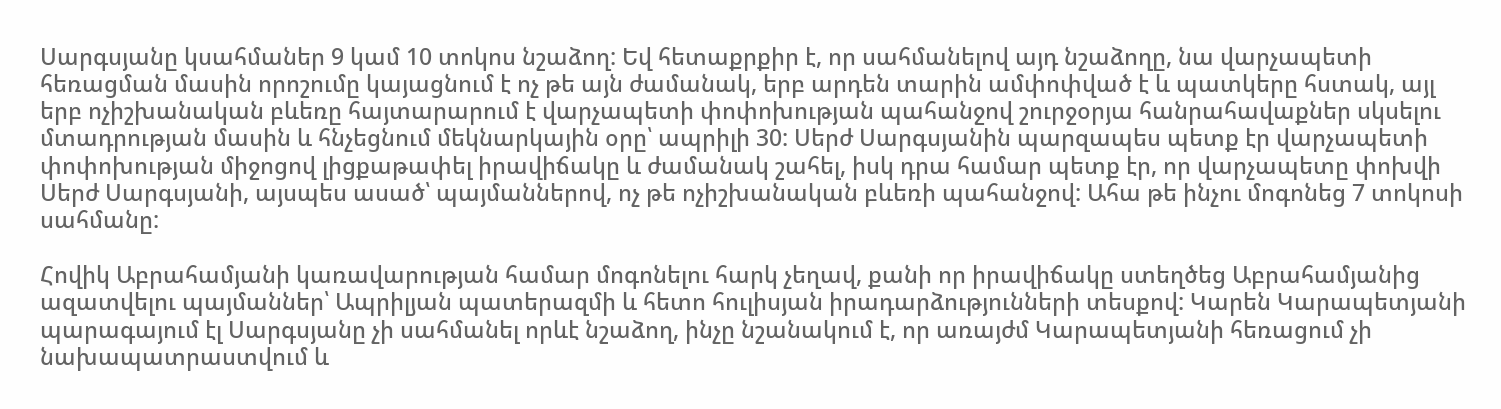Սարգսյանը կսահմաներ 9 կամ 10 տոկոս նշաձող: Եվ հետաքրքիր է, որ սահմանելով այդ նշաձողը, նա վարչապետի հեռացման մասին որոշումը կայացնում է ոչ թե այն ժամանակ, երբ արդեն տարին ամփոփված է և պատկերը հստակ, այլ երբ ոչիշխանական բևեռը հայտարարում է վարչապետի փոփոխության պահանջով շուրջօրյա հանրահավաքներ սկսելու մտադրության մասին և հնչեցնում մեկնարկային օրը՝ ապրիլի 30: Սերժ Սարգսյանին պարզապես պետք էր վարչապետի փոփոխության միջոցով լիցքաթափել իրավիճակը և ժամանակ շահել, իսկ դրա համար պետք էր, որ վարչապետը փոխվի Սերժ Սարգսյանի, այսպես ասած՝ պայմաններով, ոչ թե ոչիշխանական բևեռի պահանջով: Ահա թե ինչու մոգոնեց 7 տոկոսի սահմանը:

Հովիկ Աբրահամյանի կառավարության համար մոգոնելու հարկ չեղավ, քանի որ իրավիճակը ստեղծեց Աբրահամյանից ազատվելու պայմաններ՝ Ապրիլյան պատերազմի և հետո հուլիսյան իրադարձությունների տեսքով: Կարեն Կարապետյանի պարագայում էլ Սարգսյանը չի սահմանել որևէ նշաձող, ինչը նշանակում է, որ առայժմ Կարապետյանի հեռացում չի նախապատրաստվում և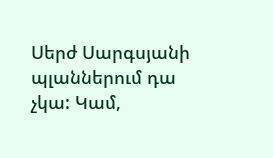Սերժ Սարգսյանի պլաններում դա չկա: Կամ,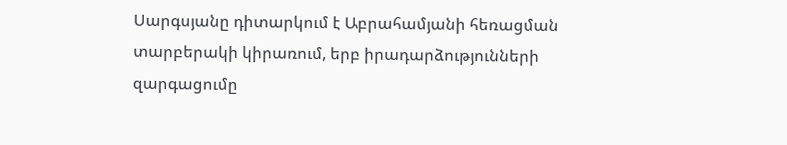Սարգսյանը դիտարկում է Աբրահամյանի հեռացման տարբերակի կիրառում, երբ իրադարձությունների զարգացումը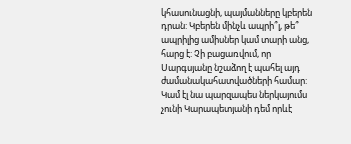կհասունացնի, պայմանները կբերեն դրան: Կբերեն մինչև ապրի՞լ, թե՞ ապրիլից ամիսներ կամ տարի անց, հարց է: Չի բացառվում, որ Սարգսյանը նշաձող է պահել այդ ժամանակահատվածների համար: Կամ էլ նա պարզապես ներկայումս չունի Կարապետյանի դեմ որևէ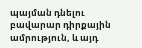պայման դնելու բավարար դիրքային ամրություն, և այդ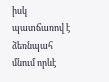իսկ պատճառով է ձեռնպահ մնում որևէ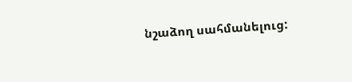նշաձող սահմանելուց: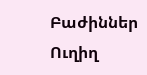Բաժիններ
Ուղիղ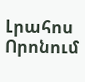Լրահոս
Որոնում